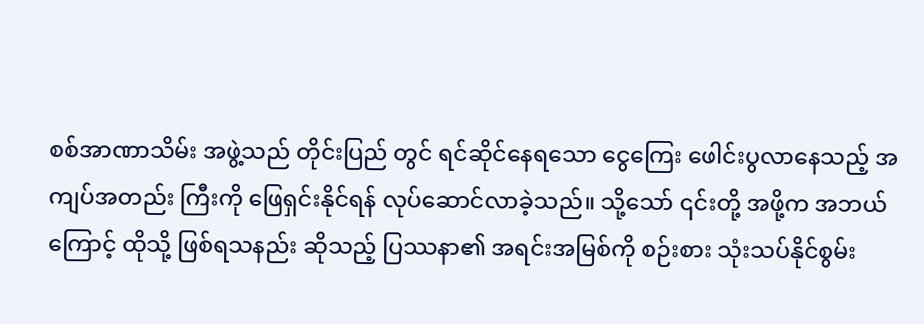စစ်အာဏာသိမ်း အဖွဲ့သည် တိုင်းပြည် တွင် ရင်ဆိုင်နေရသော ငွေကြေး ဖေါင်းပွလာနေသည့် အကျပ်အတည်း ကြီးကို ဖြေရှင်းနိုင်ရန် လုပ်ဆောင်လာခဲ့သည်။ သို့သော် ၎င်းတို့ အဖို့က အဘယ်ကြောင့် ထိုသို့ ဖြစ်ရသနည်း ဆိုသည့် ပြဿနာ၏ အရင်းအမြစ်ကို စဉ်းစား သုံးသပ်နိုင်စွမ်း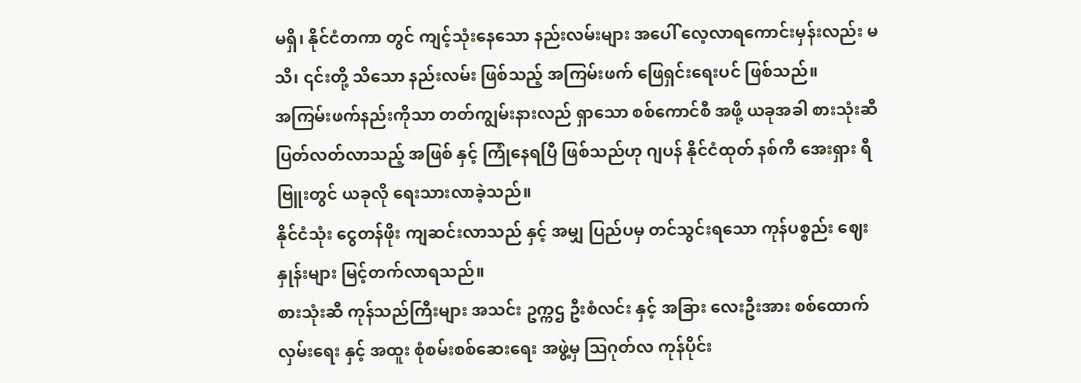မရှိ၊ နိုင်ငံတကာ တွင် ကျင့်သုံးနေသော နည်းလမ်းများ အပေါ် လေ့လာရကောင်းမှန်းလည်း မသိ၊ ၎င်းတို့ သိသော နည်းလမ်း ဖြစ်သည့် အကြမ်းဖက် ဖြေရှင်းရေးပင် ဖြစ်သည်။
အကြမ်းဖက်နည်းကိုသာ တတ်ကျွမ်းနားလည် ရှာသော စစ်ကောင်စီ အဖို့ ယခုအခါ စားသုံးဆီ ပြတ်လတ်လာသည့် အဖြစ် နှင့် ကြုံနေရပြီ ဖြစ်သည်ဟု ဂျပန် နိုင်ငံထုတ် နစ်ကီ အေးရှား ရီဗြူးတွင် ယခုလို ရေးသားလာခဲ့သည်။
နိုင်ငံသုံး ငွေတန်ဖိုး ကျဆင်းလာသည် နှင့် အမျှ ပြည်ပမှ တင်သွင်းရသော ကုန်ပစ္စည်း ဈေးနှုန်းများ မြင့်တက်လာရသည်။
စားသုံးဆီ ကုန်သည်ကြီးများ အသင်း ဥက္ကဌ ဦးစံလင်း နှင့် အခြား လေးဦးအား စစ်ထောက်လှမ်းရေး နှင့် အထူး စုံစမ်းစစ်ဆေးရေး အဖွဲ့မှ ဩဂုတ်လ ကုန်ပိုင်း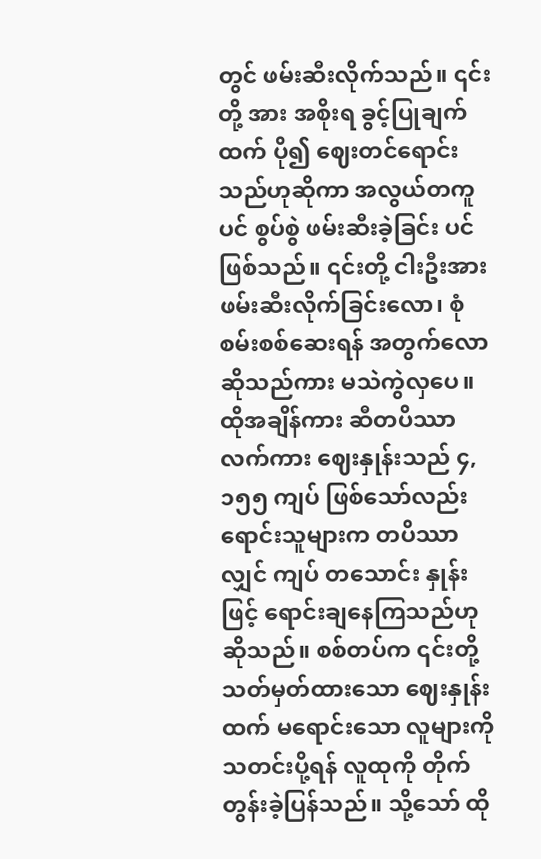တွင် ဖမ်းဆီးလိုက်သည်။ ၎င်းတို့ အား အစိုးရ ခွင့်ပြုချက် ထက် ပို၍ ဈေးတင်ရောင်းသည်ဟုဆိုကာ အလွယ်တကူပင် စွပ်စွဲ ဖမ်းဆီးခဲ့ခြင်း ပင် ဖြစ်သည်။ ၎င်းတို့ ငါးဦးအား ဖမ်းဆီးလိုက်ခြင်းလော၊ စုံစမ်းစစ်ဆေးရန် အတွက်လော ဆိုသည်ကား မသဲကွဲလှပေ။
ထိုအချိန်ကား ဆီတပိဿာ လက်ကား ဈေးနှုန်းသည် ၄,၁၅၅ ကျပ် ဖြစ်သော်လည်း ရောင်းသူများက တပိဿာလျှင် ကျပ် တသောင်း နှုန်း ဖြင့် ရောင်းချနေကြသည်ဟု ဆိုသည်။ စစ်တပ်က ၎င်းတို့ သတ်မှတ်ထားသော ဈေးနှုန်းထက် မရောင်းသော လူများကို သတင်းပို့ရန် လူထုကို တိုက်တွန်းခဲ့ပြန်သည်။ သို့သော် ထို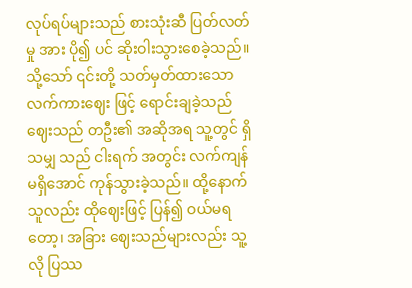လုပ်ရပ်များသည် စားသုံးဆီ ပြတ်လတ်မှု အား ပို၍ ပင် ဆိုးဝါးသွားစေခဲ့သည်။
သို့သော် ၎င်းတို့ သတ်မှတ်ထားသော လက်ကားဈေး ဖြင့် ရောင်းချခဲ့သည် ဈေးသည် တဦး၏ အဆိုအရ သူ့တွင် ရှိသမျှ သည် ငါးရက် အတွင်း လက်ကျန် မရှိအောင် ကုန်သွားခဲ့သည်။ ထို့နောက် သူလည်း ထိုဈေးဖြင့် ပြန်၍ ဝယ်မရ တော့၊ အခြား ဈေးသည်များလည်း သူ့လို ပြဿ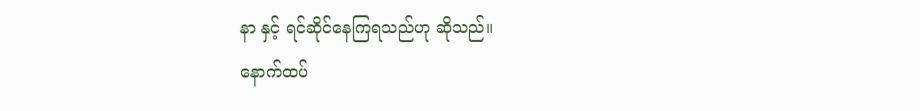နာ နှင့် ရင်ဆိုင်နေကြရသည်ဟု ဆိုသည်။
နောက်ထပ်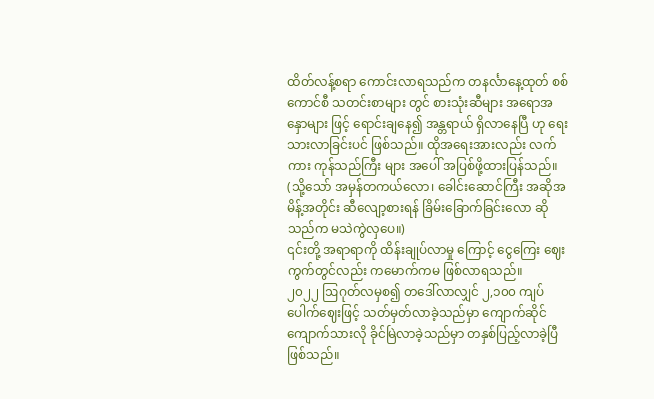ထိတ်လန့်စရာ ကောင်းလာရသည်က တနင်္လာနေ့ထုတ် စစ်ကောင်စီ သတင်းစာများ တွင် စားသုံးဆီများ အရောအနှောများ ဖြင့် ရောင်းချနေ၍ အန္တရာယ် ရှိလာနေပြီ ဟု ရေးသားလာခြင်းပင် ဖြစ်သည်။ ထိုအရေးအားလည်း လက်ကား ကုန်သည်ကြီး များ အပေါ် အပြစ်ဖို့ထားပြန်သည်။ (သို့သော် အမှန်တကယ်လော၊ ခေါင်းဆောင်ကြီး အဆိုအမိန့်အတိုင်း ဆီလျော့စားရန် ခြိမ်းခြောက်ခြင်းလော ဆိုသည်က မသဲကွဲလှပေ။)
၎င်းတို့ အရာရာကို ထိန်းချုပ်လာမှု ကြောင့် ငွေကြေး ဈေးကွက်တွင်လည်း ကမောက်ကမ ဖြစ်လာရသည်။
၂၀၂၂ ဩဂုတ်လမှစ၍ တဒေါ်လာလျှင် ၂,၁၀၀ ကျပ် ပေါက်ဈေးဖြင့် သတ်မှတ်လာခဲ့သည်မှာ ကျောက်ဆိုင် ကျောက်သားလို ခိုင်မြဲလာခဲ့သည်မှာ တနှစ်ပြည့်လာခဲ့ပြီ ဖြစ်သည်။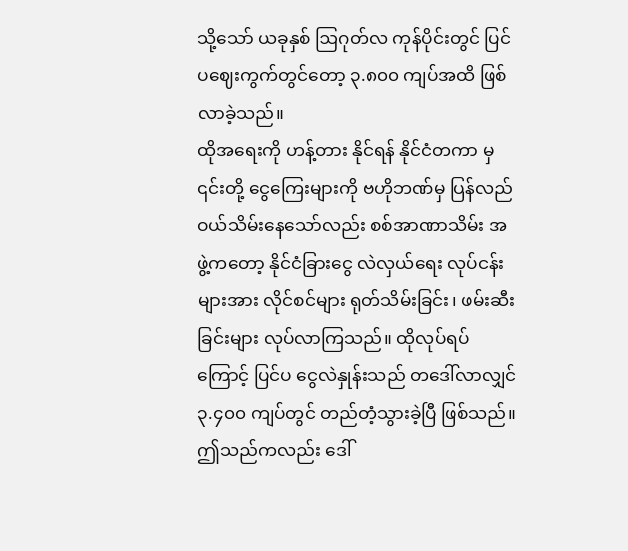သို့သော် ယခုနှစ် ဩဂုတ်လ ကုန်ပိုင်းတွင် ပြင်ပဈေးကွက်တွင်တော့ ၃.၈၀၀ ကျပ်အထိ ဖြစ်လာခဲ့သည်။
ထိုအရေးကို ဟန့်တား နိုင်ရန် နိုင်ငံတကာ မှ ၎င်းတို့ ငွေကြေးများကို ဗဟိုဘဏ်မှ ပြန်လည် ဝယ်သိမ်းနေသော်လည်း စစ်အာဏာသိမ်း အဖွဲ့ကတော့ နိုင်ငံခြားငွေ လဲလှယ်ရေး လုပ်ငန်းများအား လိုင်စင်များ ရုတ်သိမ်းခြင်း၊ ဖမ်းဆီးခြင်းများ လုပ်လာကြသည်။ ထိုလုပ်ရပ်ကြောင့် ပြင်ပ ငွေလဲနှုန်းသည် တဒေါ်လာလျှင် ၃.၄၀၀ ကျပ်တွင် တည်တံ့သွားခဲ့ပြီ ဖြစ်သည်။ ဤသည်ကလည်း ဒေါ်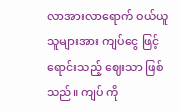လာအားလာရောက် ဝယ်ယူသူများအား ကျပ်ငွေ ဖြင့် ရောင်းသည့် ဈေးသာ ဖြစ်သည်။ ကျပ် ကို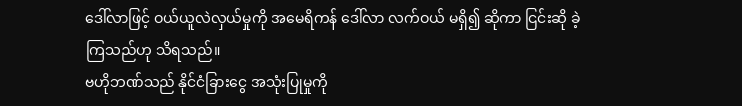ဒေါ်လာဖြင့် ဝယ်ယူလဲလှယ်မှုကို အမေရိကန် ဒေါ်လာ လက်ဝယ် မရှိ၍ ဆိုကာ ငြင်းဆို ခဲ့ကြသည်ဟု သိရသည်။
ဗဟိုဘဏ်သည် နိုင်ငံခြားငွေ အသုံးပြုမှုကို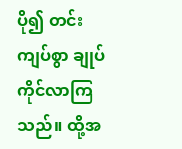ပို၍ တင်းကျပ်စွာ ချုပ်ကိုင်လာကြသည်။ ထို့အ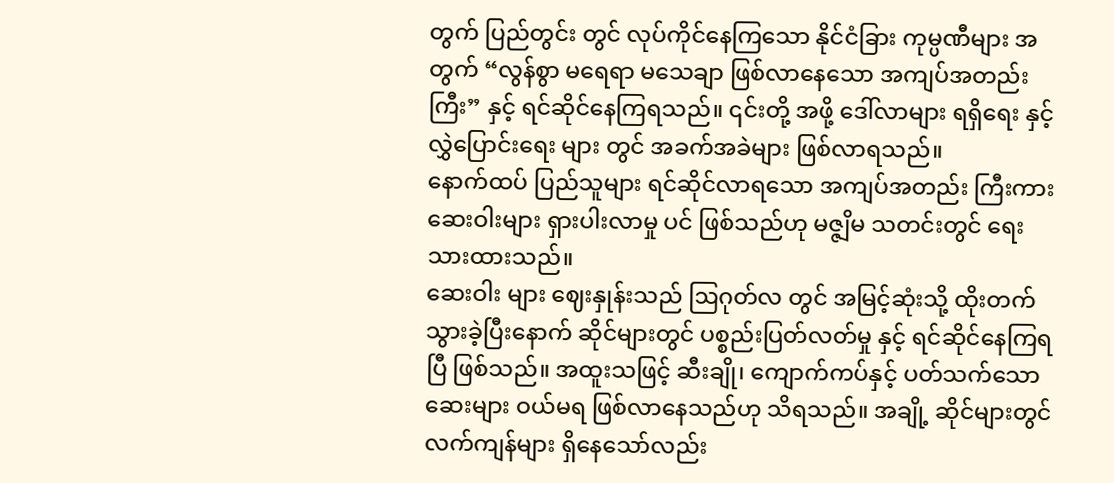တွက် ပြည်တွင်း တွင် လုပ်ကိုင်နေကြသော နိုင်ငံခြား ကုမ္ပဏီများ အတွက် “လွန်စွာ မရေရာ မသေချာ ဖြစ်လာနေသော အကျပ်အတည်းကြီး” နှင့် ရင်ဆိုင်နေကြရသည်။ ၎င်းတို့ အဖို့ ဒေါ်လာများ ရရှိရေး နှင့် လွှဲပြောင်းရေး များ တွင် အခက်အခဲများ ဖြစ်လာရသည်။
နောက်ထပ် ပြည်သူများ ရင်ဆိုင်လာရသော အကျပ်အတည်း ကြီးကား ဆေးဝါးများ ရှားပါးလာမှု ပင် ဖြစ်သည်ဟု မဇ္ဇျိမ သတင်းတွင် ရေးသားထားသည်။
ဆေးဝါး များ ဈေးနှုန်းသည် ဩဂုတ်လ တွင် အမြင့်ဆုံးသို့ ထိုးတက်သွားခဲ့ပြီးနောက် ဆိုင်များတွင် ပစ္စည်းပြတ်လတ်မှု နှင့် ရင်ဆိုင်နေကြရပြီ ဖြစ်သည်။ အထူးသဖြင့် ဆီးချို၊ ကျောက်ကပ်နှင့် ပတ်သက်သော ဆေးများ ဝယ်မရ ဖြစ်လာနေသည်ဟု သိရသည်။ အချို့ ဆိုင်များတွင် လက်ကျန်များ ရှိနေသော်လည်း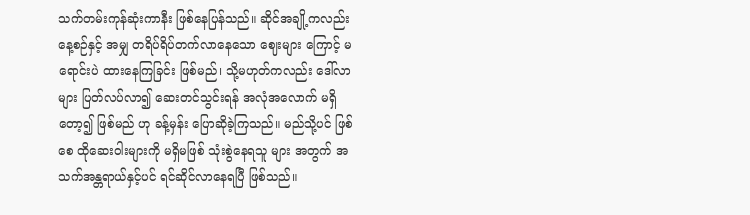သက်တမ်းကုန်ဆုံးကာနီး ဖြစ်နေပြန်သည်။ ဆိုင်အချို့ကလည်း နေ့စဉ်နှင့် အမျှ တရိပ်ရိပ်တက်လာနေသော ဈေးများ ကြောင့် မရောင်းပဲ ထားနေကြခြင်း ဖြစ်မည်၊ သို့မဟုတ်ကလည်း ဒေါ်လာများ ပြတ်လပ်လာ၍ ဆေးတင်သွင်းရန် အလုံအလောက် မရှိတော့၍ ဖြစ်မည် ဟု ခန့်မှန်း ပြောဆိုခဲ့ကြသည်။ မည်သို့ပင် ဖြစ်စေ ထိုဆေးဝါးများကို မရှိမဖြစ် သုံးစွဲနေရသူ များ အတွက် အသက်အန္တရာယ်နှင့်ပင် ရင်ဆိုင်လာနေရပြီ ဖြစ်သည်။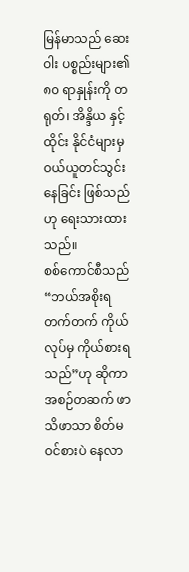မြန်မာသည် ဆေးဝါး ပစ္စည်းများ၏ ၈၀ ရာနှုန်းကို တရုတ်၊ အိန္ဒိယ နှင့် ထိုင်း နိုင်ငံများမှ ဝယ်ယူတင်သွင်းနေခြင်း ဖြစ်သည်ဟု ရေးသားထားသည်။
စစ်ကောင်စီသည် “ဘယ်အစိုးရ တက်တက် ကိုယ်လုပ်မှ ကိုယ်စားရသည်”ဟု ဆိုကာ အစဉ်တဆက် ဖာသိဖာသာ စိတ်မဝင်စားပဲ နေလာ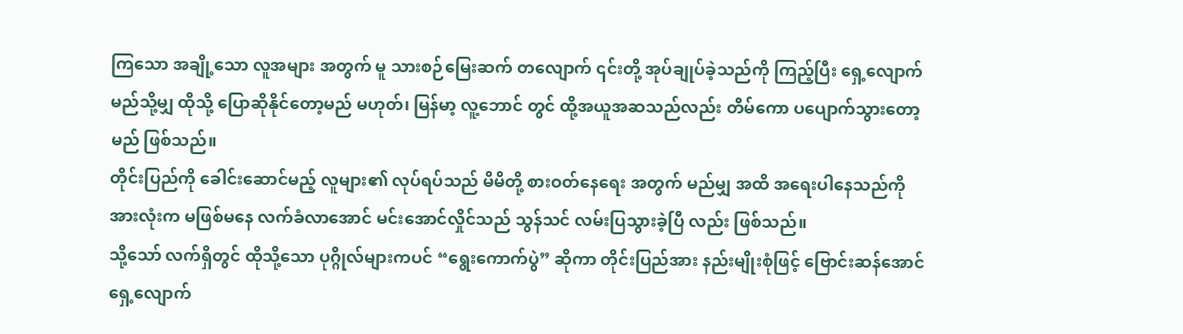ကြသော အချို့သော လူအများ အတွက် မူ သားစဉ်မြေးဆက် တလျောက် ၎င်းတို့ အုပ်ချုပ်ခဲ့သည်ကို ကြည့်ပြီး ရှေ့လျောက် မည်သို့မျှ ထိုသို့ ပြောဆိုနိုင်တော့မည် မဟုတ်၊ မြန်မာ့ လူ့ဘောင် တွင် ထို့အယူအဆသည်လည်း တိမ်ကော ပပျောက်သွားတော့မည် ဖြစ်သည်။
တိုင်းပြည်ကို ခေါင်းဆောင်မည့် လူများ၏ လုပ်ရပ်သည် မိမိတို့ စားဝတ်နေရေး အတွက် မည်မျှ အထိ အရေးပါနေသည်ကို အားလုံးက မဖြစ်မနေ လက်ခံလာအောင် မင်းအောင်လှိုင်သည် သွန်သင် လမ်းပြသွားခဲ့ပြီ လည်း ဖြစ်သည်။
သို့သော် လက်ရှိတွင် ထိုသို့သော ပုဂ္ဂိုလ်များကပင် “ရွေးကောက်ပွဲ” ဆိုကာ တိုင်းပြည်အား နည်းမျိုးစုံဖြင့် ဗြောင်းဆန်အောင် ရှေ့လျောက်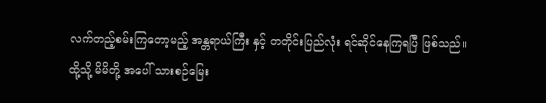လက်တည့်စမ်းကြတော့မည့် အန္တရာယ်ကြီး နှင့် တတိုင်းပြည်လုံး ရင်ဆိုင်နေကြရပြီ ဖြစ်သည်။
ထို့သို့ မိမိတို့ အပေါ် သားစဉ်မြေး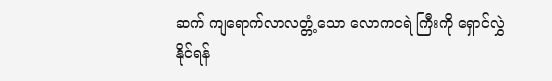ဆက် ကျရောက်လာလတ္တံ့သော လောကငရဲ ကြီးကို ရှောင်လွှဲနိုင်ရန်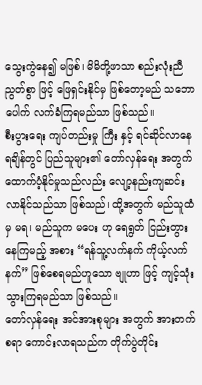သွေးကွဲနေ၍ မဖြစ်၊ မိမိတို့ဖာသာ စည်းလုံးညီညွတ်စွာ ဖြင့် ဖြေရှင်းနိုင်မှ ဖြစ်တော့မည် သဘောပေါက် လက်ခံကြရမည်သာ ဖြစ်သည်။
စီးပွားရေး ကျပ်တည်းမှု ကြီး နှင့် ရင်ဆိုင်လာနေရချိန်တွင် ပြည်သူများ၏ တော်လှန်ရေး အတွက် ထောက်ပံ့နိုင်မှုသည်လည်း လျော့နည်းကျဆင်း လာနိုင်သည်သာ ဖြစ်သည်၊ ထို့အတွက် မည်သူထံမှ မရ၊ မည်သူက မပေး ဟု ရေရွတ် ငြည်းတွားနေကြမည့် အစား “ရန်သူ့လက်နက် ကိုယ့်လက်နက်” ဖြစ်စေရမည်ဟူသော ဗျုဟာ ဖြင့် ကျင့်သုံးသွားကြရမည်သာ ဖြစ်သည်။
တော်လှန်ရေး အင်အားစုများ အတွက် အားတက်စရာ ကောင်းလာရသည်က တိုက်ပွဲတိုင်း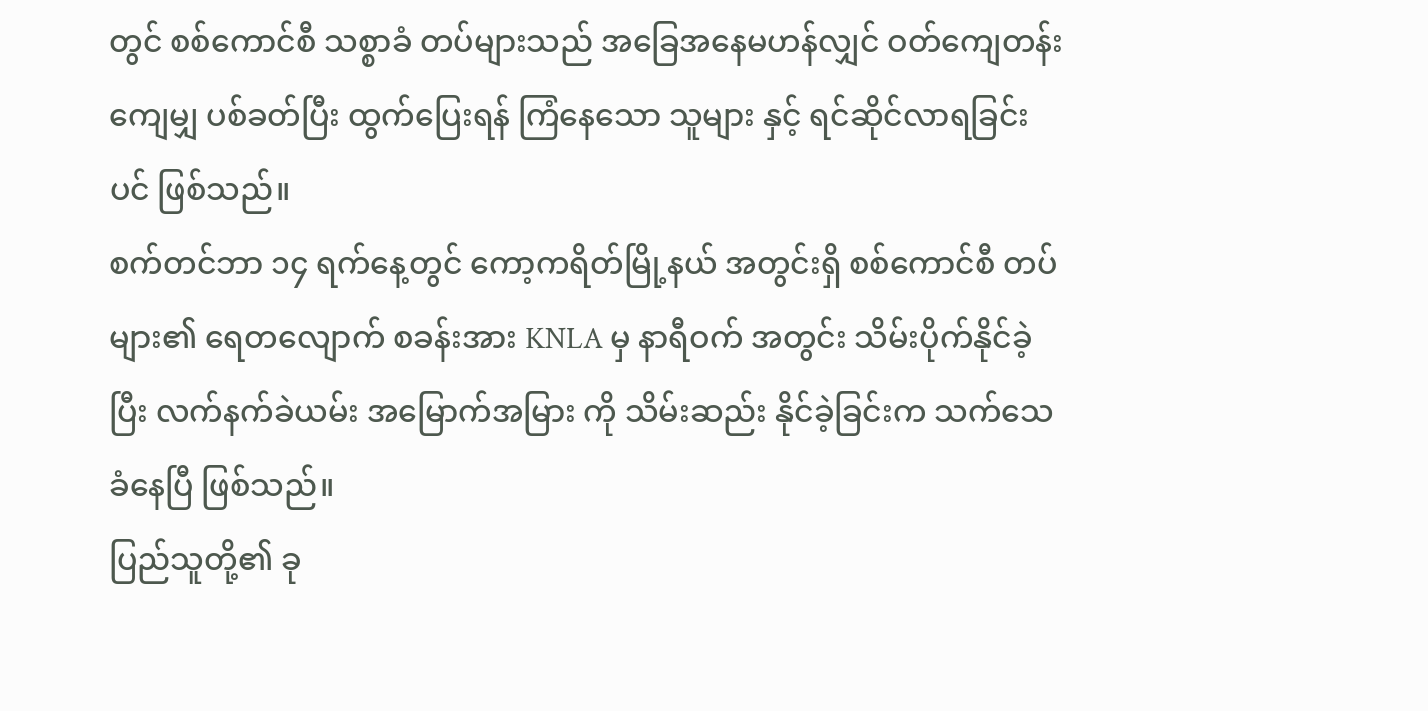တွင် စစ်ကောင်စီ သစ္စာခံ တပ်များသည် အခြေအနေမဟန်လျှင် ဝတ်ကျေတန်းကျေမျှ ပစ်ခတ်ပြီး ထွက်ပြေးရန် ကြံနေသော သူများ နှင့် ရင်ဆိုင်လာရခြင်း ပင် ဖြစ်သည်။
စက်တင်ဘာ ၁၄ ရက်နေ့တွင် ကော့ကရိတ်မြို့နယ် အတွင်းရှိ စစ်ကောင်စီ တပ်များ၏ ရေတလျောက် စခန်းအား KNLA မှ နာရီဝက် အတွင်း သိမ်းပိုက်နိုင်ခဲ့ပြီး လက်နက်ခဲယမ်း အမြောက်အမြား ကို သိမ်းဆည်း နိုင်ခဲ့ခြင်းက သက်သေခံနေပြီ ဖြစ်သည်။
ပြည်သူတို့၏ ခု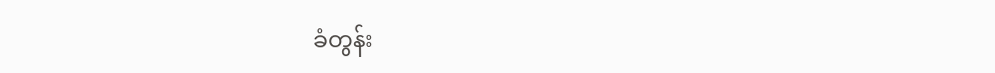ခံတွန်း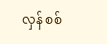လှန် စစ်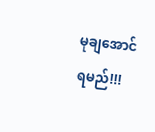မုချအောင်ရမည်!!!